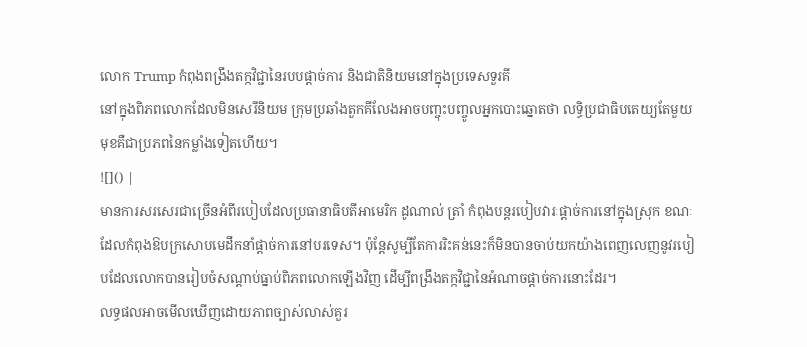លោក Trump កំពុងពង្រឹងតក្កវិជ្ជានៃរបបផ្តាច់ការ និងជាតិនិយមនៅក្នុងប្រទេសទួរគី
នៅក្នុងពិភពលោកដែលមិនសេរីនិយម ក្រុមប្រឆាំងតួកគីលែងអាចបញ្ចុះបញ្ចូលអ្នកបោះឆ្នោតថា លទ្ធិប្រជាធិបតេយ្យតែមួយមុខគឺជាប្រភពនៃកម្លាំងទៀតហើយ។
![]() |
មានការសរសេរជាច្រើនអំពីរបៀបដែលប្រធានាធិបតីអាមេរិក ដូណាល់ ត្រាំ កំពុងបន្តរបៀបវារៈផ្តាច់ការនៅក្នុងស្រុក ខណៈដែលកំពុងឱបក្រសោបមេដឹកនាំផ្តាច់ការនៅបរទេស។ ប៉ុន្តែសូម្បីតែការរិះគន់នេះក៏មិនបានចាប់យកយ៉ាងពេញលេញនូវរបៀបដែលលោកបានរៀបចំសណ្តាប់ធ្នាប់ពិភពលោកឡើងវិញ ដើម្បីពង្រឹងតក្កវិជ្ជានៃអំណាចផ្តាច់ការនោះដែរ។
លទ្ធផលអាចមើលឃើញដោយភាពច្បាស់លាស់គួរ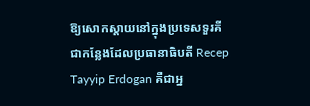ឱ្យសោកស្ដាយនៅក្នុងប្រទេសទួរគី ជាកន្លែងដែលប្រធានាធិបតី Recep Tayyip Erdogan គឺជាអ្ន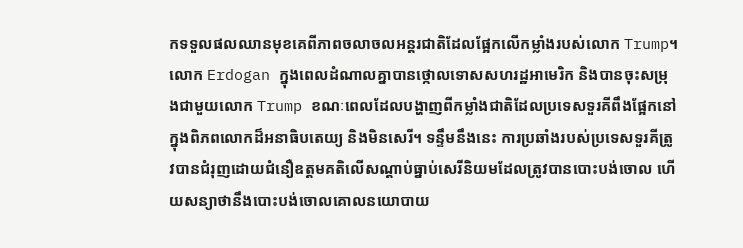កទទួលផលឈានមុខគេពីភាពចលាចលអន្តរជាតិដែលផ្អែកលើកម្លាំងរបស់លោក Trump។ លោក Erdogan ក្នុងពេលដំណាលគ្នាបានថ្កោលទោសសហរដ្ឋអាមេរិក និងបានចុះសម្រុងជាមួយលោក Trump ខណៈពេលដែលបង្ហាញពីកម្លាំងជាតិដែលប្រទេសទួរគីពឹងផ្អែកនៅក្នុងពិភពលោកដ៏អនាធិបតេយ្យ និងមិនសេរី។ ទន្ទឹមនឹងនេះ ការប្រឆាំងរបស់ប្រទេសទួរគីត្រូវបានជំរុញដោយជំនឿឧត្តមគតិលើសណ្តាប់ធ្នាប់សេរីនិយមដែលត្រូវបានបោះបង់ចោល ហើយសន្យាថានឹងបោះបង់ចោលគោលនយោបាយ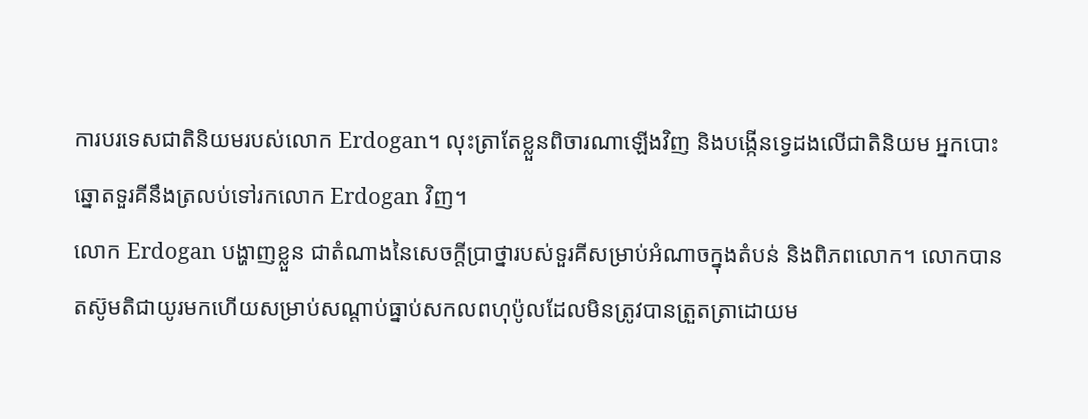ការបរទេសជាតិនិយមរបស់លោក Erdogan។ លុះត្រាតែខ្លួនពិចារណាឡើងវិញ និងបង្កើនទ្វេដងលើជាតិនិយម អ្នកបោះឆ្នោតទួរគីនឹងត្រលប់ទៅរកលោក Erdogan វិញ។
លោក Erdogan បង្ហាញខ្លួន ជាតំណាងនៃសេចក្តីប្រាថ្នារបស់ទួរគីសម្រាប់អំណាចក្នុងតំបន់ និងពិភពលោក។ លោកបានតស៊ូមតិជាយូរមកហើយសម្រាប់សណ្តាប់ធ្នាប់សកលពហុប៉ូលដែលមិនត្រូវបានត្រួតត្រាដោយម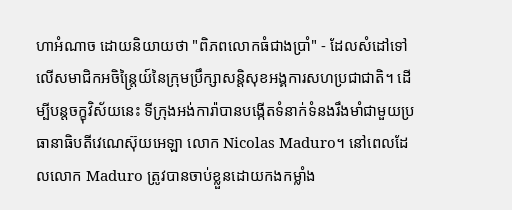ហាអំណាច ដោយនិយាយថា "ពិភពលោកធំជាងប្រាំ" - ដែលសំដៅទៅលើសមាជិកអចិន្ត្រៃយ៍នៃក្រុមប្រឹក្សាសន្តិសុខអង្គការសហប្រជាជាតិ។ ដើម្បីបន្តចក្ខុវិស័យនេះ ទីក្រុងអង់ការ៉ាបានបង្កើតទំនាក់ទំនងរឹងមាំជាមួយប្រធានាធិបតីវេណេស៊ុយអេឡា លោក Nicolas Maduro។ នៅពេលដែលលោក Maduro ត្រូវបានចាប់ខ្លួនដោយកងកម្លាំង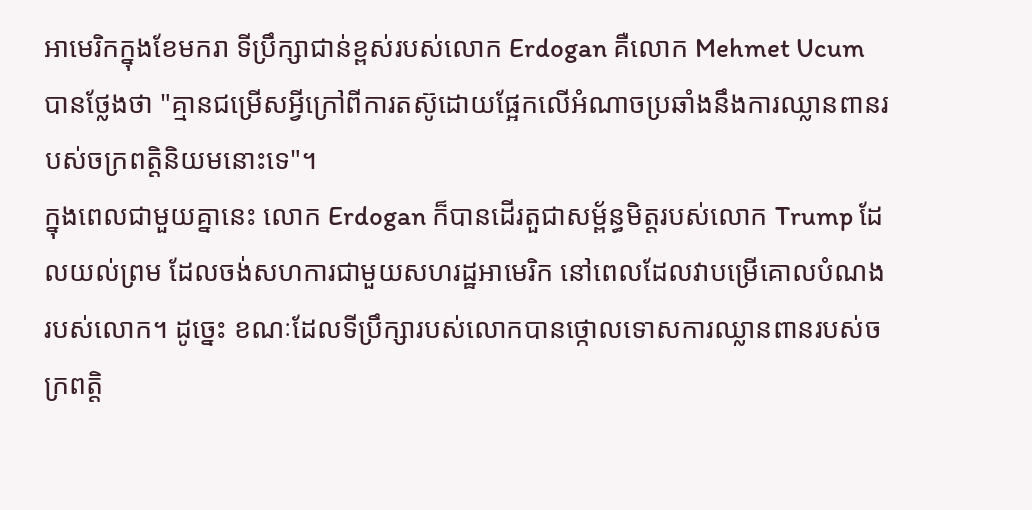អាមេរិកក្នុងខែមករា ទីប្រឹក្សាជាន់ខ្ពស់របស់លោក Erdogan គឺលោក Mehmet Ucum បានថ្លែងថា "គ្មានជម្រើសអ្វីក្រៅពីការតស៊ូដោយផ្អែកលើអំណាចប្រឆាំងនឹងការឈ្លានពានរបស់ចក្រពត្តិនិយមនោះទេ"។
ក្នុងពេលជាមួយគ្នានេះ លោក Erdogan ក៏បានដើរតួជាសម្ព័ន្ធមិត្តរបស់លោក Trump ដែលយល់ព្រម ដែលចង់សហការជាមួយសហរដ្ឋអាមេរិក នៅពេលដែលវាបម្រើគោលបំណងរបស់លោក។ ដូច្នេះ ខណៈដែលទីប្រឹក្សារបស់លោកបានថ្កោលទោសការឈ្លានពានរបស់ចក្រពត្តិ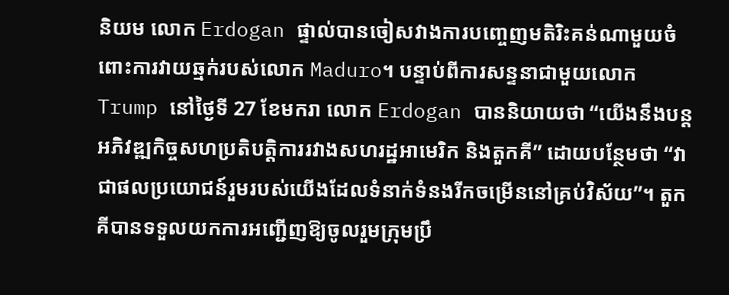និយម លោក Erdogan ផ្ទាល់បានចៀសវាងការបញ្ចេញមតិរិះគន់ណាមួយចំពោះការវាយឆ្មក់របស់លោក Maduro។ បន្ទាប់ពីការសន្ទនាជាមួយលោក Trump នៅថ្ងៃទី 27 ខែមករា លោក Erdogan បាននិយាយថា “យើងនឹងបន្តអភិវឌ្ឍកិច្ចសហប្រតិបត្តិការរវាងសហរដ្ឋអាមេរិក និងតួកគី” ដោយបន្ថែមថា “វាជាផលប្រយោជន៍រួមរបស់យើងដែលទំនាក់ទំនងរីកចម្រើននៅគ្រប់វិស័យ”។ តួកគីបានទទួលយកការអញ្ជើញឱ្យចូលរួមក្រុមប្រឹ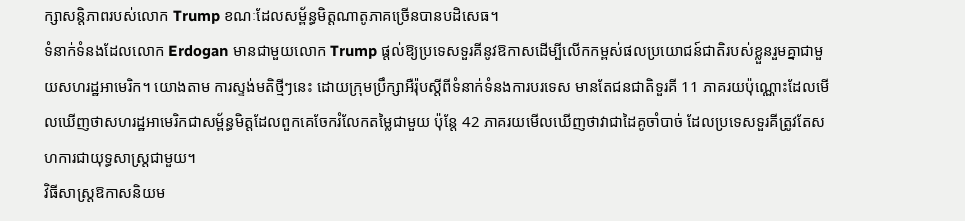ក្សាសន្តិភាពរបស់លោក Trump ខណៈដែលសម្ព័ន្ធមិត្តណាតូភាគច្រើនបានបដិសេធ។
ទំនាក់ទំនងដែលលោក Erdogan មានជាមួយលោក Trump ផ្តល់ឱ្យប្រទេសទួរគីនូវឱកាសដើម្បីលើកកម្ពស់ផលប្រយោជន៍ជាតិរបស់ខ្លួនរួមគ្នាជាមួយសហរដ្ឋអាមេរិក។ យោងតាម ការស្ទង់មតិថ្មីៗនេះ ដោយក្រុមប្រឹក្សាអឺរ៉ុបស្តីពីទំនាក់ទំនងការបរទេស មានតែជនជាតិទួរគី 11 ភាគរយប៉ុណ្ណោះដែលមើលឃើញថាសហរដ្ឋអាមេរិកជាសម្ព័ន្ធមិត្តដែលពួកគេចែករំលែកតម្លៃជាមួយ ប៉ុន្តែ 42 ភាគរយមើលឃើញថាវាជាដៃគូចាំបាច់ ដែលប្រទេសទួរគីត្រូវតែសហការជាយុទ្ធសាស្ត្រជាមួយ។
វិធីសាស្រ្តឱកាសនិយម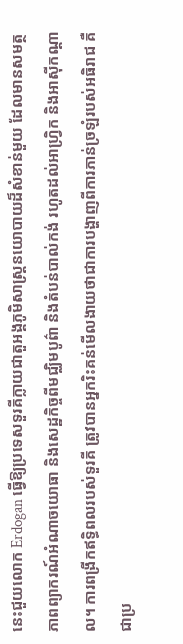នេះជួយលោក Erdogan ធ្វើឱ្យប្រទេសទួរគីក្លាយជាតួអង្គភូមិសាស្ត្រនយោបាយដ៏សំខាន់មួយ ដែលមានសមត្ថភាពព្យាករណ៍អំណាចយោធា និងសេដ្ឋកិច្ចពីមជ្ឈិមបូព៌ា និងតំបន់បាល់កង់ រហូតដល់អាហ្វ្រិក និងអាស៊ីកណ្តាល។ ការពង្រីកឥទ្ធិពលរបស់ទួរគី ត្រូវបានអ្នករិះគន់មើលងាយថាជាការបង្ហាញពីការភាន់ច្រឡំរបស់អធិរាជ គឺជាប្រ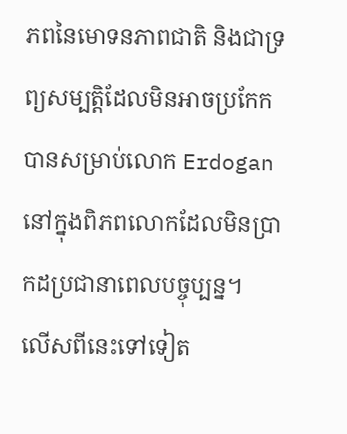ភពនៃមោទនភាពជាតិ និងជាទ្រព្យសម្បត្តិដែលមិនអាចប្រកែកបានសម្រាប់លោក Erdogan នៅក្នុងពិភពលោកដែលមិនប្រាកដប្រជានាពេលបច្ចុប្បន្ន។
លើសពីនេះទៅទៀត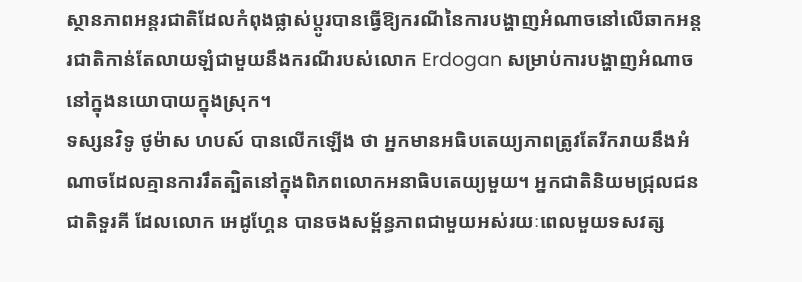ស្ថានភាពអន្តរជាតិដែលកំពុងផ្លាស់ប្តូរបានធ្វើឱ្យករណីនៃការបង្ហាញអំណាចនៅលើឆាកអន្តរជាតិកាន់តែលាយឡំជាមួយនឹងករណីរបស់លោក Erdogan សម្រាប់ការបង្ហាញអំណាចនៅក្នុងនយោបាយក្នុងស្រុក។
ទស្សនវិទូ ថូម៉ាស ហបស៍ បានលើកឡើង ថា អ្នកមានអធិបតេយ្យភាពត្រូវតែរីករាយនឹងអំណាចដែលគ្មានការរឹតត្បិតនៅក្នុងពិភពលោកអនាធិបតេយ្យមួយ។ អ្នកជាតិនិយមជ្រុលជនជាតិទួរគី ដែលលោក អេដូហ្គែន បានចងសម្ព័ន្ធភាពជាមួយអស់រយៈពេលមួយទសវត្ស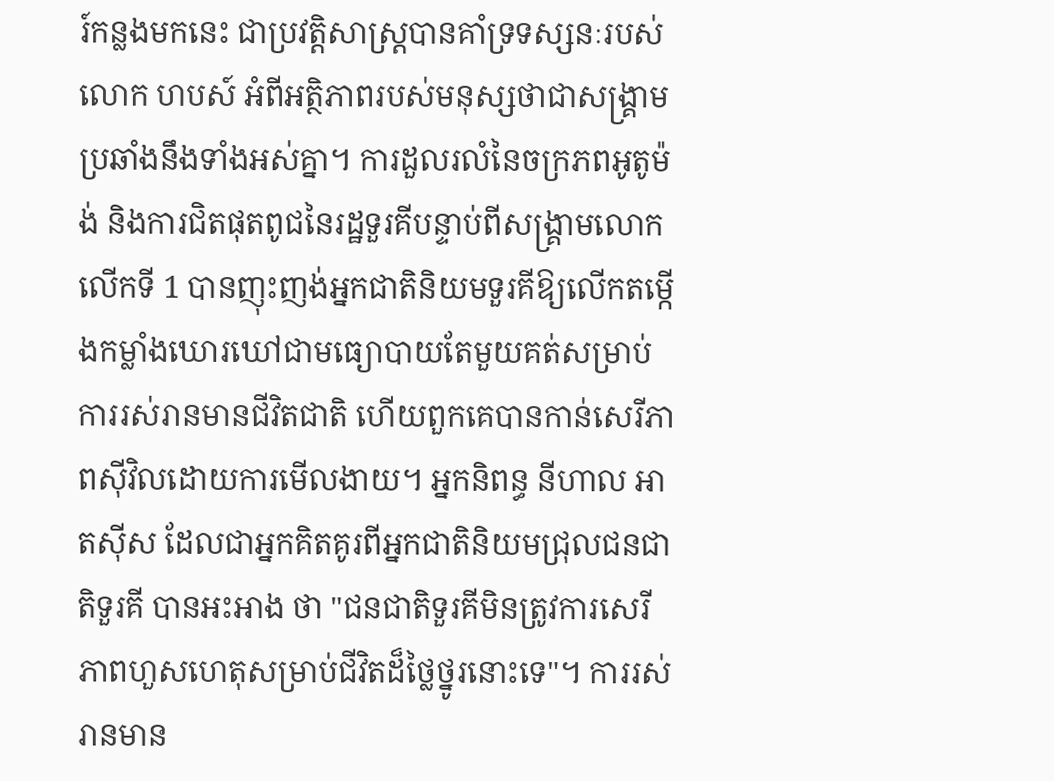រ៍កន្លងមកនេះ ជាប្រវត្តិសាស្ត្របានគាំទ្រទស្សនៈរបស់លោក ហបស៍ អំពីអត្ថិភាពរបស់មនុស្សថាជាសង្គ្រាមប្រឆាំងនឹងទាំងអស់គ្នា។ ការដួលរលំនៃចក្រភពអូតូម៉ង់ និងការជិតផុតពូជនៃរដ្ឋទួរគីបន្ទាប់ពីសង្គ្រាមលោកលើកទី 1 បានញុះញង់អ្នកជាតិនិយមទួរគីឱ្យលើកតម្កើងកម្លាំងឃោរឃៅជាមធ្យោបាយតែមួយគត់សម្រាប់ការរស់រានមានជីវិតជាតិ ហើយពួកគេបានកាន់សេរីភាពស៊ីវិលដោយការមើលងាយ។ អ្នកនិពន្ធ នីហាល អាតស៊ីស ដែលជាអ្នកគិតគូរពីអ្នកជាតិនិយមជ្រុលជនជាតិទួរគី បានអះអាង ថា "ជនជាតិទួរគីមិនត្រូវការសេរីភាពហួសហេតុសម្រាប់ជីវិតដ៏ថ្លៃថ្នូរនោះទេ"។ ការរស់រានមាន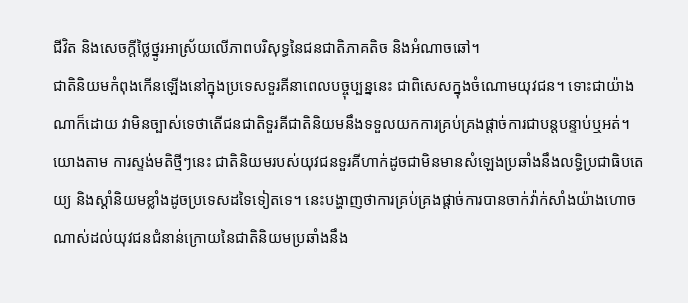ជីវិត និងសេចក្តីថ្លៃថ្នូរអាស្រ័យលើភាពបរិសុទ្ធនៃជនជាតិភាគតិច និងអំណាចឆៅ។
ជាតិនិយមកំពុងកើនឡើងនៅក្នុងប្រទេសទួរគីនាពេលបច្ចុប្បន្ននេះ ជាពិសេសក្នុងចំណោមយុវជន។ ទោះជាយ៉ាងណាក៏ដោយ វាមិនច្បាស់ទេថាតើជនជាតិទួរគីជាតិនិយមនឹងទទួលយកការគ្រប់គ្រងផ្តាច់ការជាបន្តបន្ទាប់ឬអត់។ យោងតាម ការស្ទង់មតិថ្មីៗនេះ ជាតិនិយមរបស់យុវជនទួរគីហាក់ដូចជាមិនមានសំឡេងប្រឆាំងនឹងលទ្ធិប្រជាធិបតេយ្យ និងស្តាំនិយមខ្លាំងដូចប្រទេសដទៃទៀតទេ។ នេះបង្ហាញថាការគ្រប់គ្រងផ្តាច់ការបានចាក់វ៉ាក់សាំងយ៉ាងហោចណាស់ដល់យុវជនជំនាន់ក្រោយនៃជាតិនិយមប្រឆាំងនឹង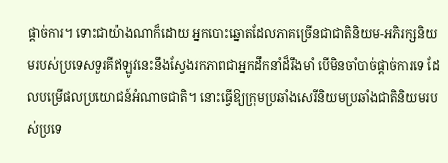ផ្តាច់ការ។ ទោះជាយ៉ាងណាក៏ដោយ អ្នកបោះឆ្នោតដែលភាគច្រើនជាជាតិនិយម-អភិរក្សនិយមរបស់ប្រទេសទួរគីឥឡូវនេះនឹងស្វែងរកភាពជាអ្នកដឹកនាំដ៏រឹងមាំ បើមិនចាំបាច់ផ្តាច់ការទេ ដែលបម្រើផលប្រយោជន៍អំណាចជាតិ។ នោះធ្វើឱ្យក្រុមប្រឆាំងសេរីនិយមប្រឆាំងជាតិនិយមរបស់ប្រទេ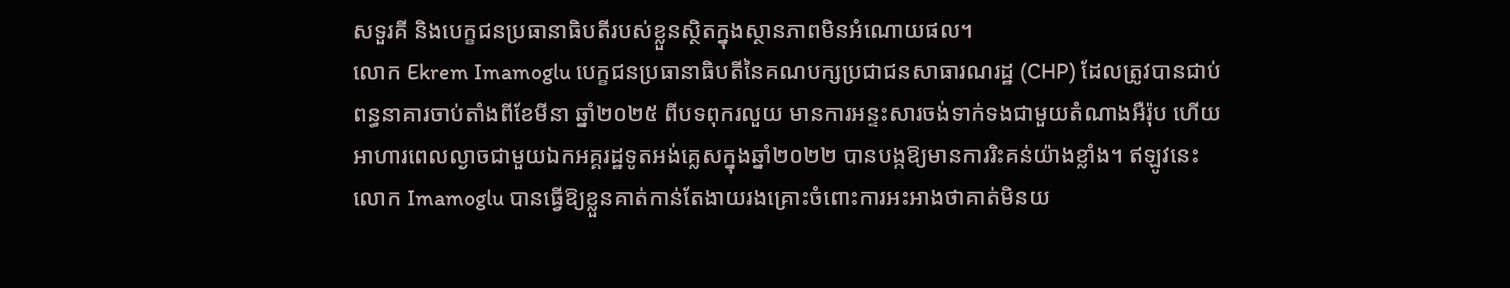សទួរគី និងបេក្ខជនប្រធានាធិបតីរបស់ខ្លួនស្ថិតក្នុងស្ថានភាពមិនអំណោយផល។
លោក Ekrem Imamoglu បេក្ខជនប្រធានាធិបតីនៃគណបក្សប្រជាជនសាធារណរដ្ឋ (CHP) ដែលត្រូវបានជាប់ពន្ធនាគារចាប់តាំងពីខែមីនា ឆ្នាំ២០២៥ ពីបទពុករលួយ មានការអន្ទះសារចង់ទាក់ទងជាមួយតំណាងអឺរ៉ុប ហើយអាហារពេលល្ងាចជាមួយឯកអគ្គរដ្ឋទូតអង់គ្លេសក្នុងឆ្នាំ២០២២ បានបង្កឱ្យមានការរិះគន់យ៉ាងខ្លាំង។ ឥឡូវនេះ លោក Imamoglu បានធ្វើឱ្យខ្លួនគាត់កាន់តែងាយរងគ្រោះចំពោះការអះអាងថាគាត់មិនយ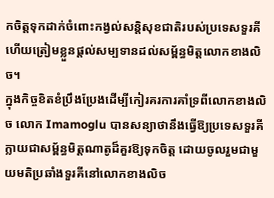កចិត្តទុកដាក់ចំពោះកង្វល់សន្តិសុខជាតិរបស់ប្រទេសទួរគី ហើយត្រៀមខ្លួនផ្តល់សម្បទានដល់សម្ព័ន្ធមិត្តលោកខាងលិច។
ក្នុងកិច្ចខិតខំប្រឹងប្រែងដើម្បីកៀរគរការគាំទ្រពីលោកខាងលិច លោក Imamoglu បានសន្យាថានឹងធ្វើឱ្យប្រទេសទួរគីក្លាយជាសម្ព័ន្ធមិត្តណាតូដ៏គួរឱ្យទុកចិត្ត ដោយចូលរួមជាមួយមតិប្រឆាំងទួរគីនៅលោកខាងលិច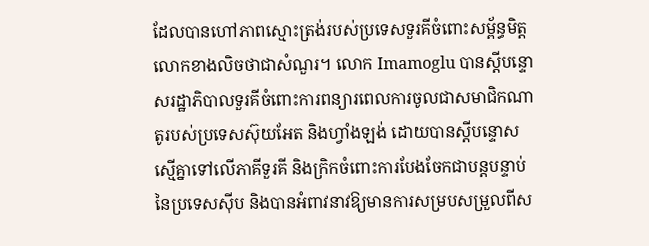ដែលបានហៅភាពស្មោះត្រង់របស់ប្រទេសទួរគីចំពោះសម្ព័ន្ធមិត្តលោកខាងលិចថាជាសំណួរ។ លោក Imamoglu បានស្តីបន្ទោសរដ្ឋាភិបាលទួរគីចំពោះការពន្យារពេលការចូលជាសមាជិកណាតូរបស់ប្រទេសស៊ុយអែត និងហ្វាំងឡង់ ដោយបានស្តីបន្ទោសស្មើគ្នាទៅលើភាគីទួរគី និងក្រិកចំពោះការបែងចែកជាបន្តបន្ទាប់នៃប្រទេសស៊ីប និងបានអំពាវនាវឱ្យមានការសម្របសម្រួលពីស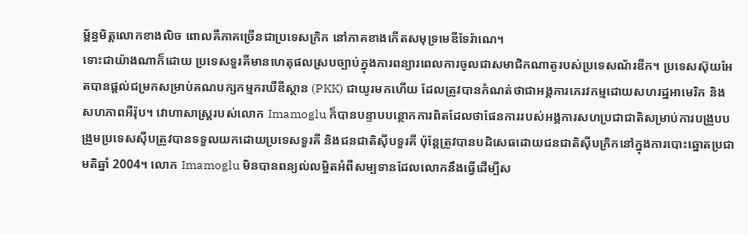ម្ព័ន្ធមិត្តលោកខាងលិច ពោលគឺភាគច្រើនជាប្រទេសក្រិក នៅភាគខាងកើតសមុទ្រមេឌីទែរ៉ាណេ។
ទោះជាយ៉ាងណាក៏ដោយ ប្រទេសទួរគីមានហេតុផលស្របច្បាប់ក្នុងការពន្យារពេលការចូលជាសមាជិកណាតូរបស់ប្រទេសណ័រឌីក។ ប្រទេសស៊ុយអែតបានផ្តល់ជម្រកសម្រាប់គណបក្សកម្មករឃឺឌីស្ថាន (PKK) ជាយូរមកហើយ ដែលត្រូវបានកំណត់ថាជាអង្គការភេរវកម្មដោយសហរដ្ឋអាមេរិក និងសហភាពអឺរ៉ុប។ វោហាសាស្ត្ររបស់លោក Imamoglu ក៏បានបន្ទាបបន្ថោកការពិតដែលថាផែនការរបស់អង្គការសហប្រជាជាតិសម្រាប់ការបង្រួបបង្រួមប្រទេសស៊ីបត្រូវបានទទួលយកដោយប្រទេសទួរគី និងជនជាតិស៊ីបទួរគី ប៉ុន្តែត្រូវបានបដិសេធដោយជនជាតិស៊ីបក្រិកនៅក្នុងការបោះឆ្នោតប្រជាមតិឆ្នាំ 2004។ លោក Imamoglu មិនបានពន្យល់លម្អិតអំពីសម្បទានដែលលោកនឹងធ្វើដើម្បីស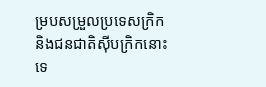ម្របសម្រួលប្រទេសក្រិក និងជនជាតិស៊ីបក្រិកនោះទេ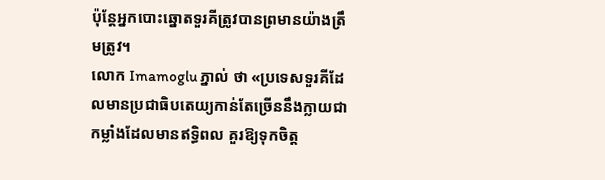ប៉ុន្តែអ្នកបោះឆ្នោតទួរគីត្រូវបានព្រមានយ៉ាងត្រឹមត្រូវ។
លោក Imamoglu ភ្នាល់ ថា «ប្រទេសទួរគីដែលមានប្រជាធិបតេយ្យកាន់តែច្រើននឹងក្លាយជាកម្លាំងដែលមានឥទ្ធិពល គួរឱ្យទុកចិត្ត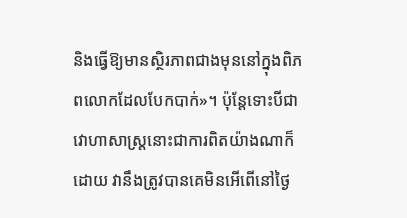និងធ្វើឱ្យមានស្ថិរភាពជាងមុននៅក្នុងពិភពលោកដែលបែកបាក់»។ ប៉ុន្តែទោះបីជាវោហាសាស្ត្រនោះជាការពិតយ៉ាងណាក៏ដោយ វានឹងត្រូវបានគេមិនអើពើនៅថ្ងៃ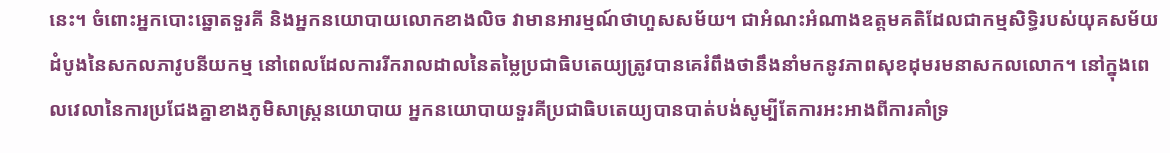នេះ។ ចំពោះអ្នកបោះឆ្នោតទួរគី និងអ្នកនយោបាយលោកខាងលិច វាមានអារម្មណ៍ថាហួសសម័យ។ ជាអំណះអំណាងឧត្តមគតិដែលជាកម្មសិទ្ធិរបស់យុគសម័យដំបូងនៃសកលភាវូបនីយកម្ម នៅពេលដែលការរីករាលដាលនៃតម្លៃប្រជាធិបតេយ្យត្រូវបានគេរំពឹងថានឹងនាំមកនូវភាពសុខដុមរមនាសកលលោក។ នៅក្នុងពេលវេលានៃការប្រជែងគ្នាខាងភូមិសាស្ត្រនយោបាយ អ្នកនយោបាយទួរគីប្រជាធិបតេយ្យបានបាត់បង់សូម្បីតែការអះអាងពីការគាំទ្រ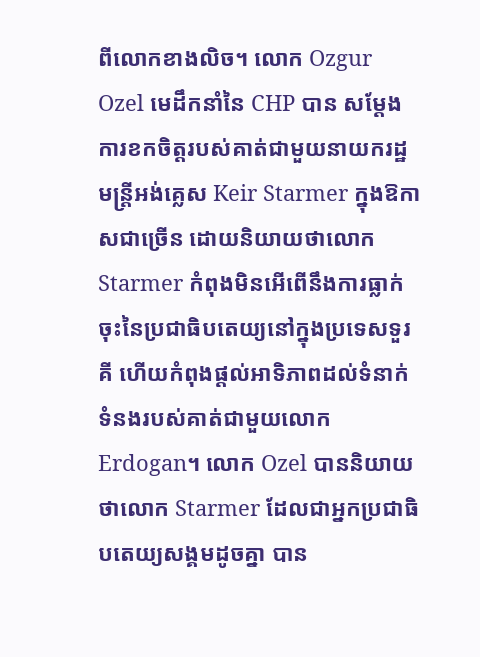ពីលោកខាងលិច។ លោក Ozgur Ozel មេដឹកនាំនៃ CHP បាន សម្តែង ការខកចិត្តរបស់គាត់ជាមួយនាយករដ្ឋមន្ត្រីអង់គ្លេស Keir Starmer ក្នុងឱកាសជាច្រើន ដោយនិយាយថាលោក Starmer កំពុងមិនអើពើនឹងការធ្លាក់ចុះនៃប្រជាធិបតេយ្យនៅក្នុងប្រទេសទួរគី ហើយកំពុងផ្តល់អាទិភាពដល់ទំនាក់ទំនងរបស់គាត់ជាមួយលោក Erdogan។ លោក Ozel បាននិយាយ ថាលោក Starmer ដែលជាអ្នកប្រជាធិបតេយ្យសង្គមដូចគ្នា បាន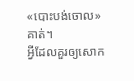«បោះបង់ចោល» គាត់។
អ្វីដែលគួរឲ្យសោក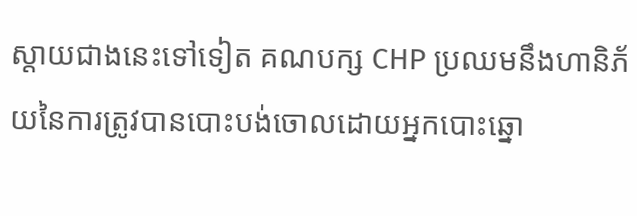ស្តាយជាងនេះទៅទៀត គណបក្ស CHP ប្រឈមនឹងហានិភ័យនៃការត្រូវបានបោះបង់ចោលដោយអ្នកបោះឆ្នោ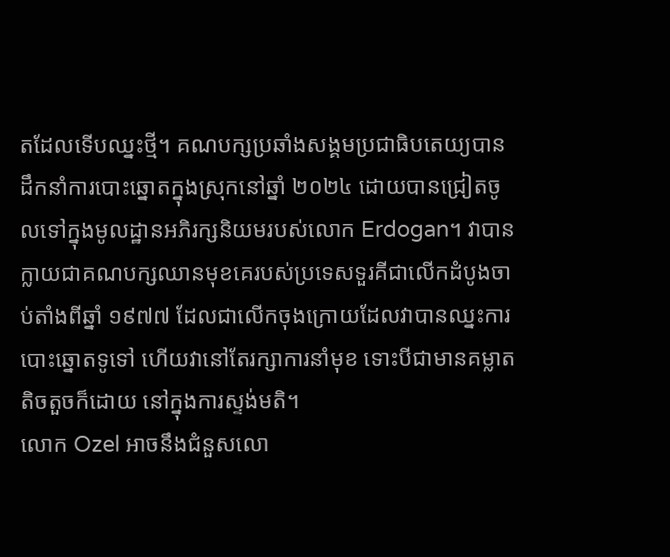តដែលទើបឈ្នះថ្មី។ គណបក្សប្រឆាំងសង្គមប្រជាធិបតេយ្យបានដឹកនាំការបោះឆ្នោតក្នុងស្រុកនៅឆ្នាំ ២០២៤ ដោយបានជ្រៀតចូលទៅក្នុងមូលដ្ឋានអភិរក្សនិយមរបស់លោក Erdogan។ វាបានក្លាយជាគណបក្សឈានមុខគេរបស់ប្រទេសទួរគីជាលើកដំបូងចាប់តាំងពីឆ្នាំ ១៩៧៧ ដែលជាលើកចុងក្រោយដែលវាបានឈ្នះការបោះឆ្នោតទូទៅ ហើយវានៅតែរក្សាការនាំមុខ ទោះបីជាមានគម្លាតតិចតួចក៏ដោយ នៅក្នុងការស្ទង់មតិ។
លោក Ozel អាចនឹងជំនួសលោ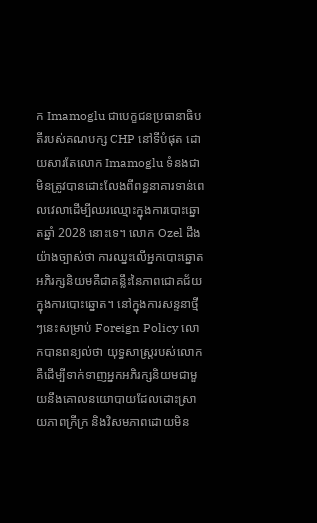ក Imamoglu ជាបេក្ខជនប្រធានាធិបតីរបស់គណបក្ស CHP នៅទីបំផុត ដោយសារតែលោក Imamoglu ទំនងជាមិនត្រូវបានដោះលែងពីពន្ធនាគារទាន់ពេលវេលាដើម្បីឈរឈ្មោះក្នុងការបោះឆ្នោតឆ្នាំ 2028 នោះទេ។ លោក Ozel ដឹងយ៉ាងច្បាស់ថា ការឈ្នះលើអ្នកបោះឆ្នោតអភិរក្សនិយមគឺជាគន្លឹះនៃភាពជោគជ័យក្នុងការបោះឆ្នោត។ នៅក្នុងការសន្ទនាថ្មីៗនេះសម្រាប់ Foreign Policy លោកបានពន្យល់ថា យុទ្ធសាស្ត្ររបស់លោកគឺដើម្បីទាក់ទាញអ្នកអភិរក្សនិយមជាមួយនឹងគោលនយោបាយដែលដោះស្រាយភាពក្រីក្រ និងវិសមភាពដោយមិន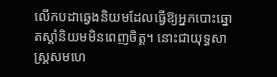លើកបដាឆ្វេងនិយមដែលធ្វើឱ្យអ្នកបោះឆ្នោតស្តាំនិយមមិនពេញចិត្ត។ នោះជាយុទ្ធសាស្ត្រសមហេ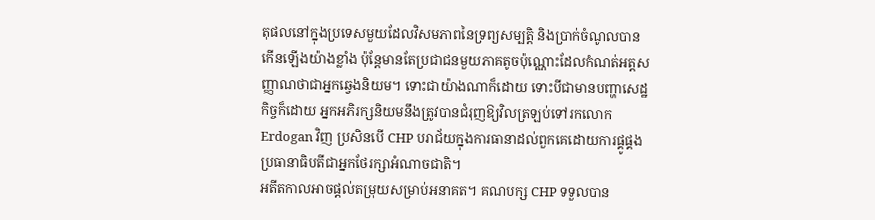តុផលនៅក្នុងប្រទេសមួយដែលវិសមភាពនៃទ្រព្យសម្បត្តិ និងប្រាក់ចំណូលបានកើនឡើងយ៉ាងខ្លាំង ប៉ុន្តែមានតែប្រជាជនមួយភាគតូចប៉ុណ្ណោះដែលកំណត់អត្តសញ្ញាណថាជាអ្នកឆ្វេងនិយម។ ទោះជាយ៉ាងណាក៏ដោយ ទោះបីជាមានបញ្ហាសេដ្ឋកិច្ចក៏ដោយ អ្នកអភិរក្សនិយមនឹងត្រូវបានជំរុញឱ្យវិលត្រឡប់ទៅរកលោក Erdogan វិញ ប្រសិនបើ CHP បរាជ័យក្នុងការធានាដល់ពួកគេដោយការផ្គូផ្គងប្រធានាធិបតីជាអ្នកថែរក្សាអំណាចជាតិ។
អតីតកាលអាចផ្តល់តម្រុយសម្រាប់អនាគត។ គណបក្ស CHP ទទួលបាន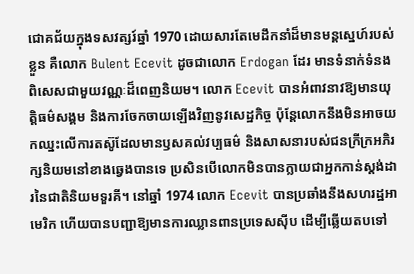ជោគជ័យក្នុងទសវត្សរ៍ឆ្នាំ 1970 ដោយសារតែមេដឹកនាំដ៏មានមន្តស្នេហ៍របស់ខ្លួន គឺលោក Bulent Ecevit ដូចជាលោក Erdogan ដែរ មានទំនាក់ទំនងពិសេសជាមួយវណ្ណៈដ៏ពេញនិយម។ លោក Ecevit បានអំពាវនាវឱ្យមានយុត្តិធម៌សង្គម និងការចែកចាយឡើងវិញនូវសេដ្ឋកិច្ច ប៉ុន្តែលោកនឹងមិនអាចយកឈ្នះលើការតស៊ូដែលមានឫសគល់វប្បធម៌ និងសាសនារបស់ជនក្រីក្រអភិរក្សនិយមនៅខាងឆ្វេងបានទេ ប្រសិនបើលោកមិនបានក្លាយជាអ្នកកាន់ស្តង់ដារនៃជាតិនិយមទួរគី។ នៅឆ្នាំ 1974 លោក Ecevit បានប្រឆាំងនឹងសហរដ្ឋអាមេរិក ហើយបានបញ្ជាឱ្យមានការឈ្លានពានប្រទេសស៊ីប ដើម្បីឆ្លើយតបទៅ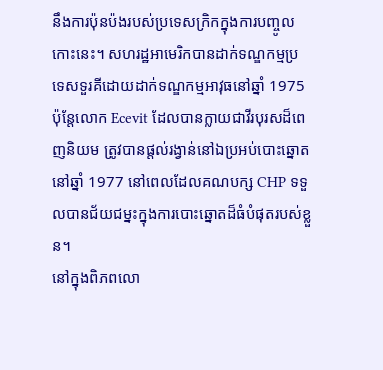នឹងការប៉ុនប៉ងរបស់ប្រទេសក្រិកក្នុងការបញ្ចូលកោះនេះ។ សហរដ្ឋអាមេរិកបានដាក់ទណ្ឌកម្មប្រទេសទួរគីដោយដាក់ទណ្ឌកម្មអាវុធនៅឆ្នាំ 1975 ប៉ុន្តែលោក Ecevit ដែលបានក្លាយជាវីរបុរសដ៏ពេញនិយម ត្រូវបានផ្តល់រង្វាន់នៅឯប្រអប់បោះឆ្នោតនៅឆ្នាំ 1977 នៅពេលដែលគណបក្ស CHP ទទួលបានជ័យជម្នះក្នុងការបោះឆ្នោតដ៏ធំបំផុតរបស់ខ្លួន។
នៅក្នុងពិភពលោ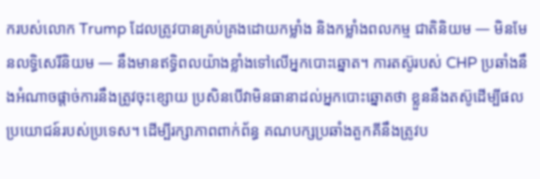ករបស់លោក Trump ដែលត្រូវបានគ្រប់គ្រងដោយកម្លាំង និងកម្លាំងពលកម្ម ជាតិនិយម — មិនមែនលទ្ធិសេរីនិយម — នឹងមានឥទ្ធិពលយ៉ាងខ្លាំងទៅលើអ្នកបោះឆ្នោត។ ការតស៊ូរបស់ CHP ប្រឆាំងនឹងអំណាចផ្តាច់ការនឹងត្រូវចុះខ្សោយ ប្រសិនបើវាមិនធានាដល់អ្នកបោះឆ្នោតថា ខ្លួននឹងតស៊ូដើម្បីផលប្រយោជន៍របស់ប្រទេស។ ដើម្បីរក្សាភាពពាក់ព័ន្ធ គណបក្សប្រឆាំងតួកគីនឹងត្រូវប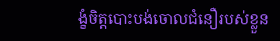ង្ខំចិត្តបោះបង់ចោលជំនឿរបស់ខ្លួន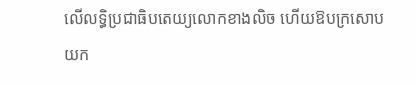លើលទ្ធិប្រជាធិបតេយ្យលោកខាងលិច ហើយឱបក្រសោបយក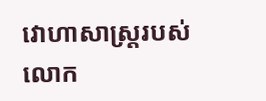វោហាសាស្ត្ររបស់លោក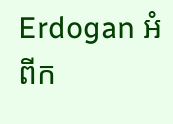Erdogan អំពីក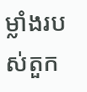ម្លាំងរបស់តួក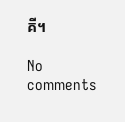គី។

No comments